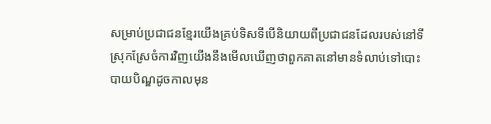សម្រាប់ប្រជាជនខ្មែរយើងគ្រប់ទិសទីបើនិយាយពីប្រជាជនដែលរបស់នៅទីស្រុកស្រែចំការវិញយើងនឹងមើលឃើញថាពួកគាតនៅមានទំលាប់ទៅបោះបាយបិណ្ឌដូចកាលមុន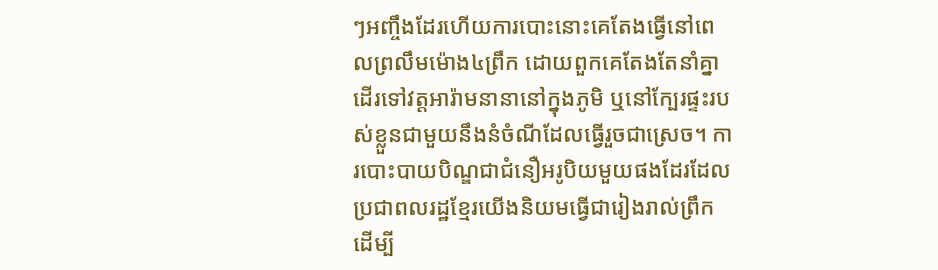ៗអញ្ចឹងដែរហើយការបោះនោះគេតែងធ្វើនៅពេលព្រលឹមម៉ោង៤ព្រឹក ដោយពួកគេតែងតែនាំគ្នាដើរទៅវត្ដអារ៉ាមនានានៅក្នុងភូមិ ឬនៅក្បែរផ្ទះរបស់ខ្លួនជាមួយនឹងនំចំណីដែលធ្វើរួចជាស្រេច។ ការបោះបាយបិណ្ឌជាជំនឿអរូបិយមួយផងដែរដែលប្រជាពលរដ្ឋខ្មែរយើងនិយមធ្វើជារៀងរាល់ព្រឹកដើម្បី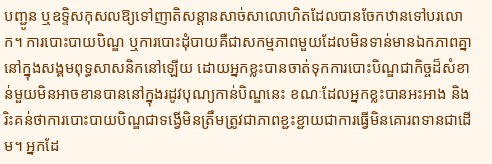បញ្ជូន ឬឧទ្ទិសកុសលឱ្យទៅញាតិសន្ដានសាច់សាលោហិតដែលបានចែកឋានទៅបរលោក។ ការបោះបាយបិណ្ឌ ឬការបោះដុំបាយគឺជាសកម្មភាពមួយដែលមិនទាន់មានឯកភាពគ្នានៅក្នុងសង្គមពុទ្ធសាសនិកនៅឡើយ ដោយអ្នកខ្លះបានចាត់ទុកការបោះបិណ្ឌជាកិច្ចដ៏សំខាន់មួយមិនអាចខានបាននៅក្នុងរដូវបុណ្យកាន់បិណ្ឌនេះ ខណៈដែលអ្នកខ្លះបានអះអាង និងរិះគន់ថាការបោះបាយបិណ្ឌជាទង្វើមិនត្រឹមត្រូវជាភាពខ្ជះខ្ជាយជាការធ្វើមិនគោរពទានជាដើម។ អ្នកដែ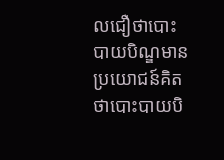លជឿថាបោះបាយបិណ្ឌមានប្រយោជន៍គិតថាបោះបាយបិ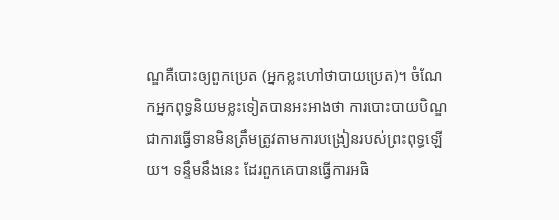ណ្ឌគឺបោះឲ្យពួកប្រេត (អ្នកខ្លះហៅថាបាយប្រេត)។ ចំណែកអ្នកពុទ្ធនិយមខ្លះទៀតបានអះអាងថា ការបោះបាយបិណ្ឌជាការធ្វើទានមិនត្រឹមត្រូវតាមការបង្រៀនរបស់ព្រះពុទ្ធឡើយ។ ទន្ទឹមនឹងនេះ ដែរពួកគេបានធ្វើការអធិ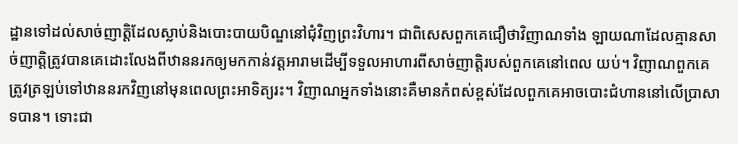ដ្ឋានទៅដល់សាច់ញាត្តិដែលស្លាប់និងបោះបាយបិណ្ឌនៅជុំវិញព្រះវិហារ។ ជាពិសេសពួកគេជឿថាវិញាណទាំង ឡាយណាដែលគ្មានសាច់ញាត្តិត្រូវបានគេដោះលែងពីឋាននរកឲ្យមកកាន់វត្តអារាមដើម្បីទទួលអាហារពីសាច់ញាត្តិរបស់ពួកគេនៅពេល យប់។ វិញាណពួកគេត្រូវត្រឡប់ទៅឋាននរកវិញនៅមុនពេលព្រះអាទិត្យរះ។ វិញាណអ្នកទាំងនោះគឺមានកំពស់ខ្ពស់ដែលពួកគេអាចបោះជំហាននៅលើប្រាសាទបាន។ ទោះជា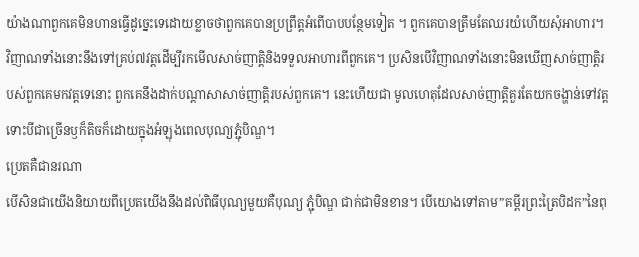យ៉ាងណាពួកគេមិនហានធ្វើដូច្នេះទេដោយខ្លាចថាពួកគេបានប្រព្រឹត្តអំពើបាបបន្ថែមទៀត ។ ពួកគេបានត្រឹមតែឈរយំហើយសុំអាហារ។ វិញាណទាំងនោះនឹងទៅគ្រប់៧វត្តដើម្បីរកមើលសាច់ញាត្តិនិងទទួលអាហារពីពួកគេ។ ប្រសិនបើវិញាណទាំងនោះមិនឃើញសាច់ញាត្តិរបស់ពួកគេមកវត្តទេនោះ ពួកគេនឹងដាក់បណ្ដាសាសាច់ញាត្តិរបស់ពួកគេ។ នេះហើយជា មូលហេតុដែលសាច់ញាត្តិគួរតែយកចង្ហាន់ទៅវត្តទោះបីជាច្រើនឫក៏តិចក៏ដោយក្នុងអំឡុងពេលបុណ្យភ្ជុំបិណ្ឌ។
ប្រេតគឺជានរណា
បើសិនជាយើងនិយាយពីប្រេតយើងនឹងដល់ពិធីបុណ្យមួយគឺបុណ្យ ភ្ជុំបិណ្ឌ ជាក់ជាមិនខាន។ បើយោងទៅតាម”គម្ពីរព្រះត្រៃបិដក”នៃពុ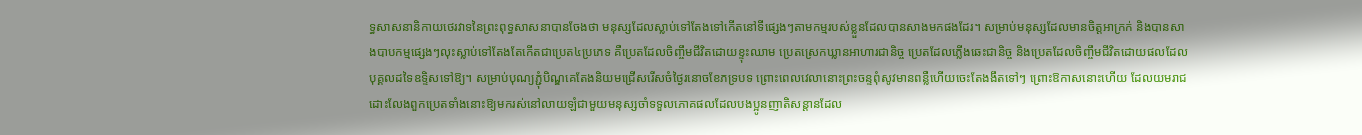ទ្ធសាសនានិកាយថេរវាទនៃព្រះពុទ្ធសាសនាបានចែងថា មនុស្សដែលស្លាប់ទៅតែងទៅកើតនៅទីផ្សេងៗតាមកម្មរបស់ខ្លួនដែលបានសាងមកផងដែរ។ សម្រាប់មនុស្សដែលមានចិត្ដអាក្រក់ និងបានសាងបាបកម្មផ្សេងៗលុះស្លាប់ទៅតែងតែកើតជាប្រេត៤ប្រភេទ គឺប្រេតដែលចិញ្ចឹមជីវិតដោយខ្ទុះឈាម ប្រេតស្រេកឃ្លានអាហារជានិច្ច ប្រេតដែលភ្លើងឆេះជានិច្ច និងប្រេតដែលចិញ្ចឹមជីវិតដោយផលដែលបុគ្គលដទៃឧទ្ទិសទៅឱ្យ។ សម្រាប់បុណ្យភ្ជុំបិណ្ឌគេតែងនិយមជ្រើសរើសចំថ្ងៃរនោចខែភទ្របទ ព្រោះពេលវេលានោះព្រះចន្ទពុំសូវមានពន្លឺហើយចេះតែងងឹតទៅៗ ព្រោះឱកាសនោះហើយ ដែលយមរាជដោះលែងពួកប្រេតទាំងនោះឱ្យមករស់នៅលាយឡំជាមួយមនុស្សចាំទទួលភោគផលដែលបងប្អូនញាតិសន្ដានដែល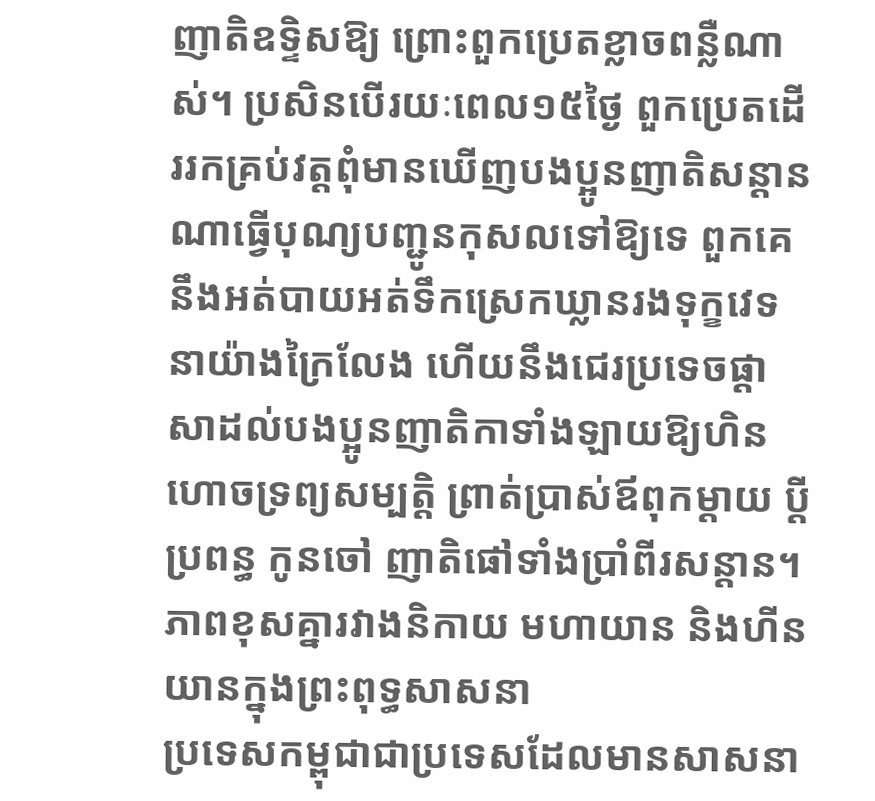ញាតិឧទ្ទិសឱ្យ ព្រោះពួកប្រេតខ្លាចពន្លឺណាស់។ ប្រសិនបើរយៈពេល១៥ថ្ងៃ ពួកប្រេតដើររកគ្រប់វត្ដពុំមានឃើញបងប្អូនញាតិសន្ដានណាធ្វើបុណ្យបញ្ជូនកុសលទៅឱ្យទេ ពួកគេនឹងអត់បាយអត់ទឹកស្រេកឃ្លានរងទុក្ខវេទនាយ៉ាងក្រៃលែង ហើយនឹងជេរប្រទេចផ្ដាសាដល់បងប្អូនញាតិកាទាំងឡាយឱ្យហិនហោចទ្រព្យសម្បត្ដិ ព្រាត់ប្រាស់ឪពុកម្ដាយ ប្ដីប្រពន្ធ កូនចៅ ញាតិផៅទាំងប្រាំពីរសន្ដាន។
ភាពខុសគ្នារវាងនិកាយ មហាយាន និងហីនយានក្នុងព្រះពុទ្ធសាសនា
ប្រទេសកម្ពុជាជាប្រទេសដែលមានសាសនា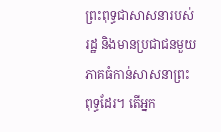ព្រះពុទ្ធជាសាសនារបស់រដ្ឋ និងមានប្រជាជនមួយភាគធំកាន់សាសនាព្រះពុទ្ធដែរ។ តើអ្នក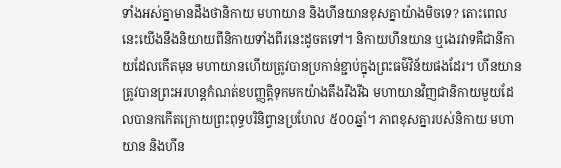ទាំងអស់គ្នាមានដឹងថានិកាយ មហាយាន និងហីនយានខុសគ្នាយ៉ាងមិចទេ? តោះពេលនេះយើងនឹងនិយាយពីនិកាយទាំងពីរនេះដូចតទៅ។ និកាយហីនយាន ឬងេរវាទគឺជានីកាយដែលកើតមុន មហាយានហើយត្រូវបានប្រកាន់ខ្ជាប់ក្នុងព្រះធម៌វិន័យផងដែរ។ ហីនយានត្រូវបានព្រះអរហន្តកំណត់ខបញ្ញត្តិទុកមកយ៉ាងតឹងរឹងរីឯ មហាយានវិញជានិកាយមួយដែលបានកកើតក្រោយព្រះពុទ្ធបរិនិព្វានប្រហែល ៥០០ឆ្នាំ។ ភាពខុសគ្នារបស់និកាយ មហាយាន និងហីន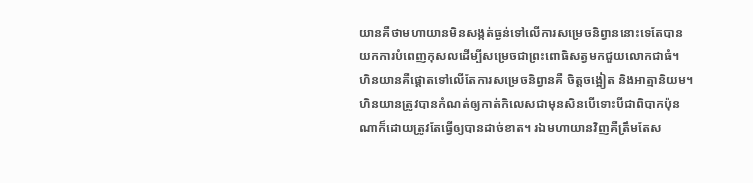យានគឺថាមហាយានមិនសង្កត់ធ្ងន់ទៅលើការសម្រេចនិព្វាននោះទេតែបានយកការបំពេញកុសលដើម្បីសម្រេចជាព្រះពោធិសត្វមកជួយលោកជាធំ។ ហិនយានគឺផ្តោតទៅលើតែការសម្រេចនិព្វានគឺ ចិត្តចង្អៀត និងអាត្មានិយម។ ហិនយានត្រូវបានកំណត់ឲ្យកាត់កិលេសជាមុនសិនបើទោះបីជាពិបាកប៉ុនណាក៏ដោយត្រូវតែធ្វើឲ្យបានដាច់ខាត។ រឯមហាយានវិញគឺត្រឹមតែស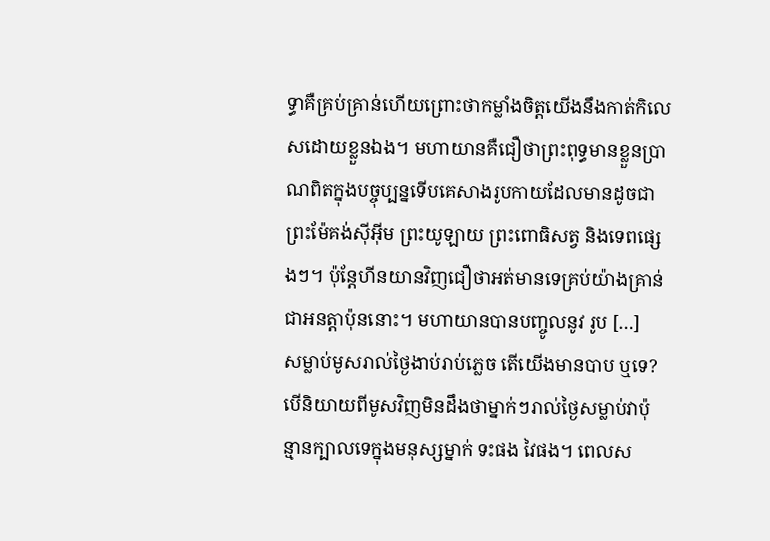ទ្ធាគឺគ្រប់គ្រាន់ហើយព្រោះថាកម្លាំងចិត្តយើងនឹងកាត់កិលេសដោយខ្លួនឯង។ មហាយានគឺជឿថាព្រះពុទ្ធមានខ្លួនប្រាណពិតក្នុងបច្ចុប្បន្នទើបគេសាងរូបកាយដែលមានដូចជា ព្រះម៉ែគង់ស៊ីអ៊ីម ព្រះយូឡាយ ព្រះពោធិសត្វ និងទេពផ្សេងៗ។ ប៉ុន្តែហីនយានវិញជឿថាអត់មានទេគ្រប់យ៉ាងគ្រាន់ជាអនត្តាប៉ុននោះ។ មហាយានបានបញ្ចូលនូវ រូប […]
សម្លាប់មូសរាល់ថ្ងៃងាប់រាប់ភ្លេច តើយើងមានបាប ឬទេ?
បើនិយាយពីមូសវិញមិនដឹងថាម្នាក់ៗរាល់ថ្ងៃសម្លាប់វាប៉ុន្មានក្បាលទេក្នុងមនុស្សម្នាក់ ទះផង វៃផង។ ពេលស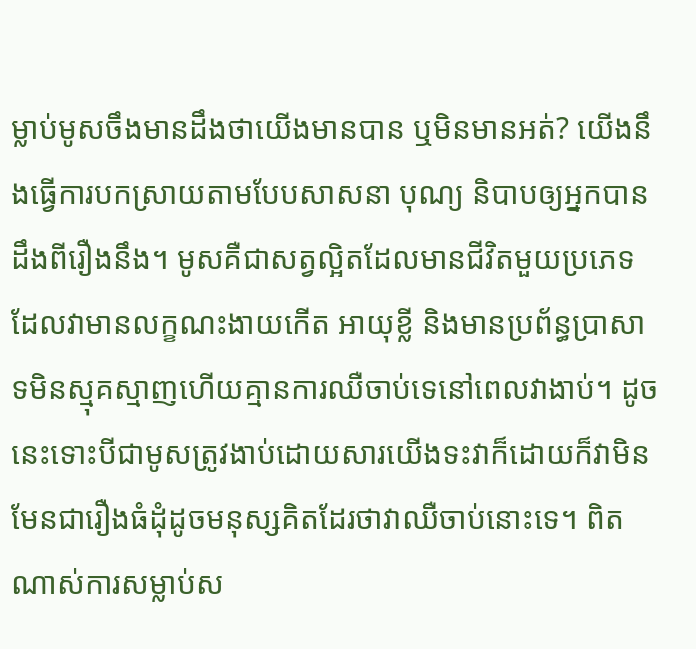ម្លាប់មូសចឹងមានដឹងថាយើងមានបាន ឬមិនមានអត់? យើងនឹងធ្វើការបកស្រាយតាមបែបសាសនា បុណ្យ និបាបឲ្យអ្នកបានដឹងពីរឿងនឹង។ មូសគឺជាសត្វល្អិតដែលមានជីវិតមួយប្រភេទដែលវាមានលក្ខណះងាយកើត អាយុខ្លី និងមានប្រព័ន្ធប្រាសាទមិនស្មុគស្មាញហើយគ្មានការឈឺចាប់ទេនៅពេលវាងាប់។ ដូចនេះទោះបីជាមូសត្រូវងាប់ដោយសារយើងទះវាក៏ដោយក៏វាមិនមែនជារឿងធំដុំដូចមនុស្សគិតដែរថាវាឈឺចាប់នោះទេ។ ពិតណាស់ការសម្លាប់ស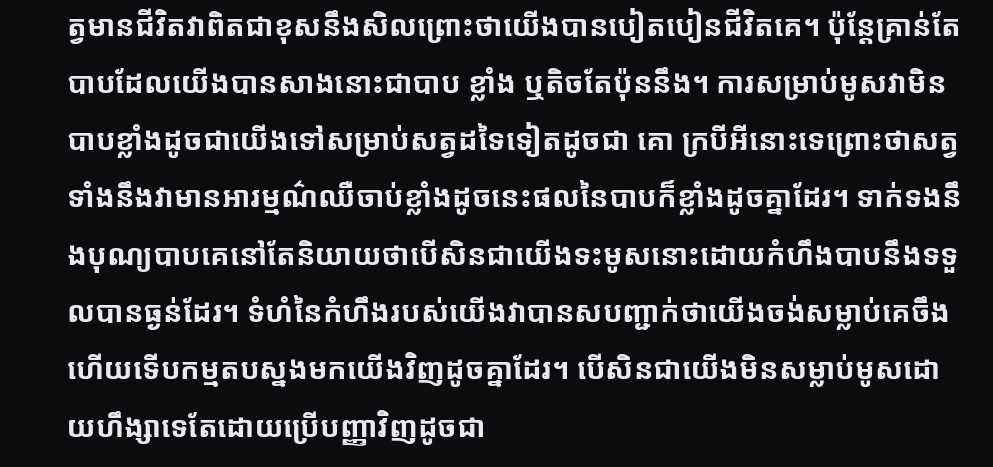ត្វមានជីវិតវាពិតជាខុសនឹងសិលព្រោះថាយើងបានបៀតបៀនជីវិតគេ។ ប៉ុន្តែគ្រាន់តែបាបដែលយើងបានសាងនោះជាបាប ខ្លាំង ឬតិចតែប៉ុននឹង។ ការសម្រាប់មូសវាមិនបាបខ្លាំងដូចជាយើងទៅសម្រាប់សត្វដទៃទៀតដូចជា គោ ក្របីអីនោះទេព្រោះថាសត្វទាំងនឹងវាមានអារម្មណ៌ឈឺចាប់ខ្លាំងដូចនេះផលនៃបាបក៏ខ្លាំងដូចគ្នាដែរ។ ទាក់ទងនឹងបុណ្យបាបគេនៅតែនិយាយថាបើសិនជាយើងទះមូសនោះដោយកំហឹងបាបនឹងទទួលបានធ្ងន់ដែរ។ ទំហំនៃកំហឹងរបស់យើងវាបានសបញ្ជាក់ថាយើងចង់សម្លាប់គេចឹងហើយទើបកម្មតបស្នងមកយើងវិញដូចគ្នាដែរ។ បើសិនជាយើងមិនសម្លាប់មូសដោយហឹង្សាទេតែដោយប្រើបញ្ញាវិញដូចជា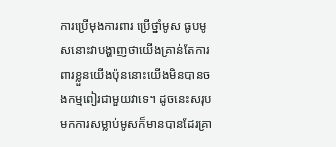ការប្រើមុងការពារ ប្រើថ្នាំមូស ធូបមូសនោះវាបង្ហាញថាយើងគ្រាន់តែការពារខ្លួនយើងប៉ុននោះយើងមិនបានចងកម្មពៀរជាមួយវាទេ។ ដូចនេះសរុបមកការសម្លាប់មូសក៏មានបានដែរគ្រា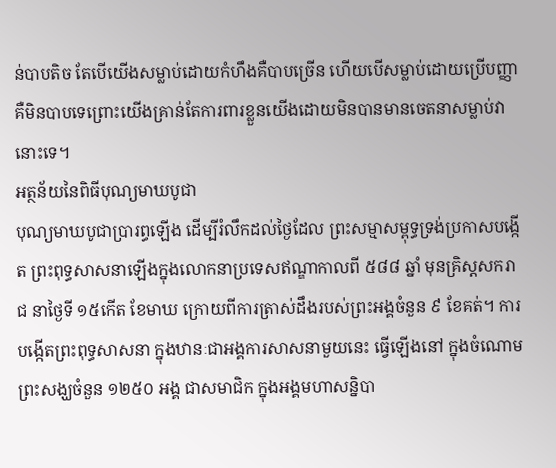ន់បាបតិច តែបើយើងសម្លាប់ដោយកំហឹងគឺបាបច្រើន ហើយបើសម្លាប់ដោយប្រើបញ្ញាគឺមិនបាបទេព្រោះយើងគ្រាន់តែការពារខ្លួនយើងដោយមិនបានមានចេតនាសម្លាប់វានោះទេ។
អត្ថន័យនៃពិធីបុណ្យមាឃបូជា
បុណ្យមាឃបូជាប្រារព្ធឡើង ដើម្បីរំលឹកដល់ថៃ្ងដែល ព្រះសម្មាសម្ពុទ្ធទ្រង់ប្រកាសបង្កើត ព្រះពុទ្ធសាសនាឡើងក្នុងលោកនាប្រទេសឥណ្ឌាកាលពី ៥៨៨ ឆ្នាំ មុនគ្រិស្តសករាជ នាថៃ្ងទី ១៥កើត ខែមាឃ ក្រោយពីការត្រាស់ដឹងរបស់ព្រះអង្គចំនួន ៩ ខែគត់។ ការបង្កើតព្រះពុទ្ធសាសនា ក្នុងឋានៈជាអង្គការសាសនាមួយនេះ ធ្វើឡើងនៅ ក្នុងចំណោម ព្រះសង្ឃចំនួន ១២៥០ អង្គ ជាសមាជិក ក្នុងអង្គមហាសន្និបា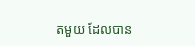តមួយ ដែលបាន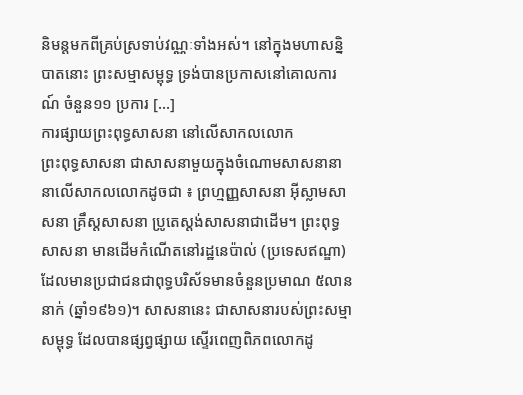និមន្តមកពីគ្រប់ស្រទាប់វណ្ណៈទាំងអស់។ នៅក្នុងមហាសន្និបាតនោះ ព្រះសម្មាសម្ពុទ្ធ ទ្រង់បានប្រកាសនៅគោលការណ៍ ចំនួន១១ ប្រការ […]
ការផ្សាយព្រះពុទ្ធសាសនា នៅលើសាកលលោក
ព្រះពុទ្ធសាសនា ជាសាសនាមួយក្នុងចំណោមសាសនានានាលើសាកលលោកដូចជា ៖ ព្រហ្មញ្ញសាសនា អ៊ីស្លាមសាសនា គ្រឹស្តសាសនា ប្រូតេស្តង់សាសនាជាដើម។ ព្រះពុទ្ធសាសនា មានដើមកំណើតនៅរដ្ឋនេប៉ាល់ (ប្រទេសឥណ្ឌា) ដែលមានប្រជាជនជាពុទ្ធបរិស័ទមានចំនួនប្រមាណ ៥លាននាក់ (ឆ្នាំ១៩៦១)។ សាសនានេះ ជាសាសនារបស់ព្រះសម្មាសម្ពុទ្ធ ដែលបានផ្សព្វផ្សាយ ស្ទើរពេញពិភពលោកដូ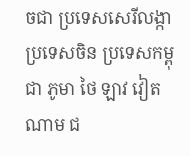ចជា ប្រទេសសេរីលង្កា ប្រទេសចិន ប្រទេសកម្ពុជា ភូមា ថៃ ឡាវ វៀតណាម ជ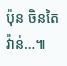ប៉ុន ចិនតៃវ៉ាន់…៕